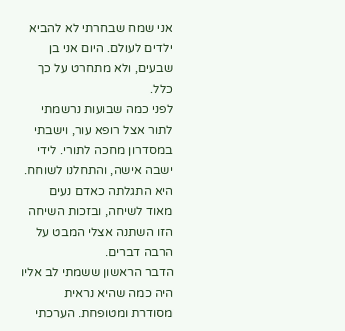אני שמח שבחרתי לא להביא ילדים לעולם. היום אני בן שבעים, ולא מתחרט על כך כלל.
לפני כמה שבועות נרשמתי לתור אצל רופא עור, וישבתי במסדרון מחכה לתורי. לידי ישבה אישה, והתחלנו לשוחח. היא התגלתה כאדם נעים מאוד לשיחה, ובזכות השיחה הזו השתנה אצלי המבט על הרבה דברים.
הדבר הראשון ששמתי לב אליו היה כמה שהיא נראית מסודרת ומטופחת. הערכתי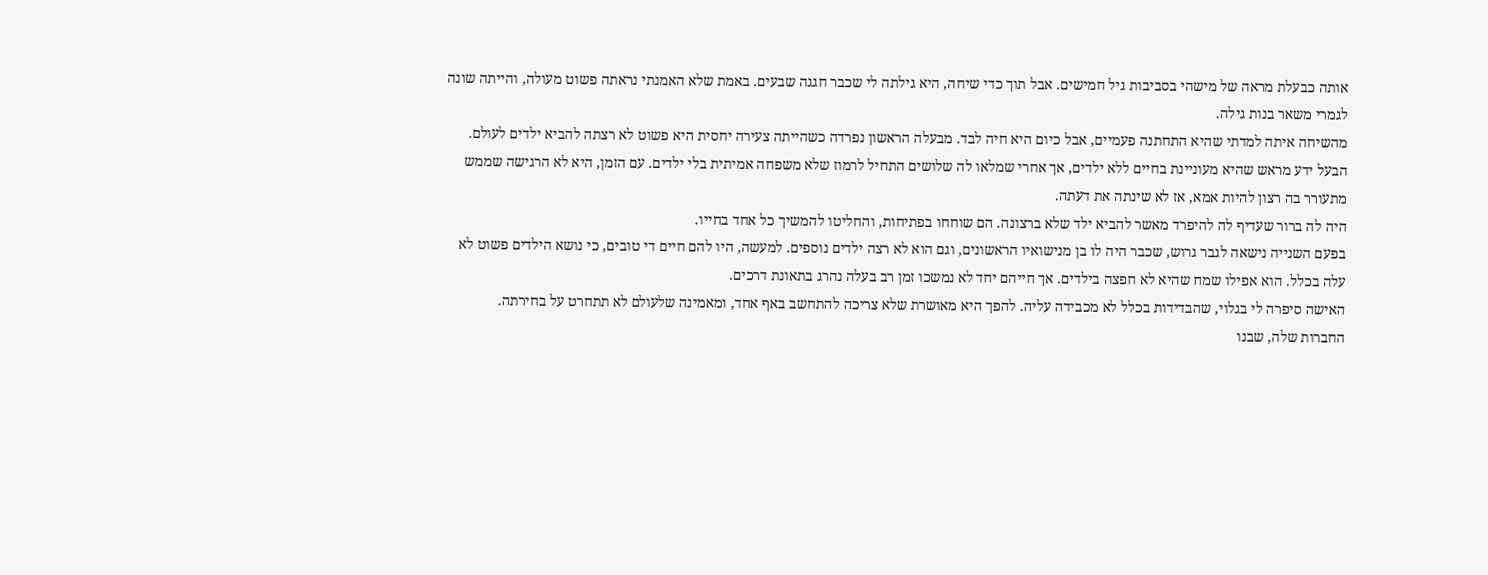אותה כבעלת מראה של מישהי בסביבות גיל חמישים. אבל תוך כדי שיחה, היא גילתה לי שכבר חגגה שבעים. באמת שלא האמנתי נראתה פשוט מעולה, והייתה שונה לגמרי משאר בנות גילה.
מהשיחה איתה למדתי שהיא התחתנה פעמיים, אבל כיום היא חיה לבד. מבעלה הראשון נפרדה כשהייתה צעירה יחסית היא פשוט לא רצתה להביא ילדים לעולם.
הבעל ידע מראש שהיא מעוניינת בחיים ללא ילדים, אך אחרי שמלאו לה שלושים התחיל לרמוז שלא משפחה אמיתית בלי ילדים. עם הזמן, היא לא הרגישה שממש מתעורר בה רצון להיות אמא, אז לא שינתה את דעתה.
היה לה ברור שעדיף לה להיפרד מאשר להביא ילד שלא ברצונה. הם שוחחו בפתיחות, והחליטו להמשיך כל אחד בחייו.
בפעם השנייה נישאה לגבר גרוש, שכבר היה לו בן מנישואיו הראשונים, וגם הוא לא רצה ילדים נוספים. למעשה, היו להם חיים די טובים, כי נושא הילדים פשוט לא עלה בכלל. הוא אפילו שמח שהיא לא חפצה בילדים. אך חייהם יחד לא נמשכו זמן רב בעלה נהרג בתאונת דרכים.
האישה סיפרה לי בגלוי, שהבדידות בכלל לא מכבידה עליה. להפך היא מאושרת שלא צריכה להתחשב באף אחד, ומאמינה שלעולם לא תתחרט על בחירתה.
החברות שלה, שבנו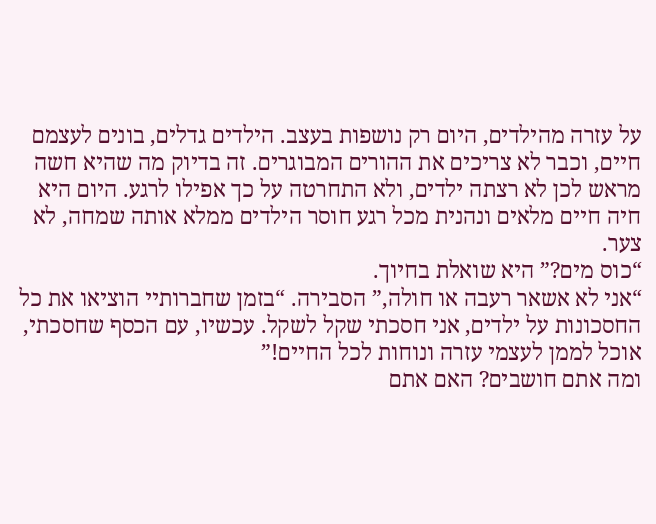על עזרה מהילדים, היום רק נושפות בעצב. הילדים גדלים, בונים לעצמם חיים, וכבר לא צריכים את ההורים המבוגרים. זה בדיוק מה שהיא חשה מראש לכן לא רצתה ילדים, ולא התחרטה על כך אפילו לרגע. היום היא חיה חיים מלאים ונהנית מכל רגע חוסר הילדים ממלא אותה שמחה, לא צער.
“כוס מים?” היא שואלת בחיוך.
“אני לא אשאר רעבה או חולה,” הסבירה. “בזמן שחברותיי הוציאו את כל החסכונות על ילדים, אני חסכתי שקל לשקל. עכשיו, עם הכסף שחסכתי, אוכל לממן לעצמי עזרה ונוחות לכל החיים!”
ומה אתם חושבים? האם אתם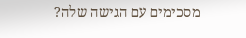מסכימים עם הגישה שלה?